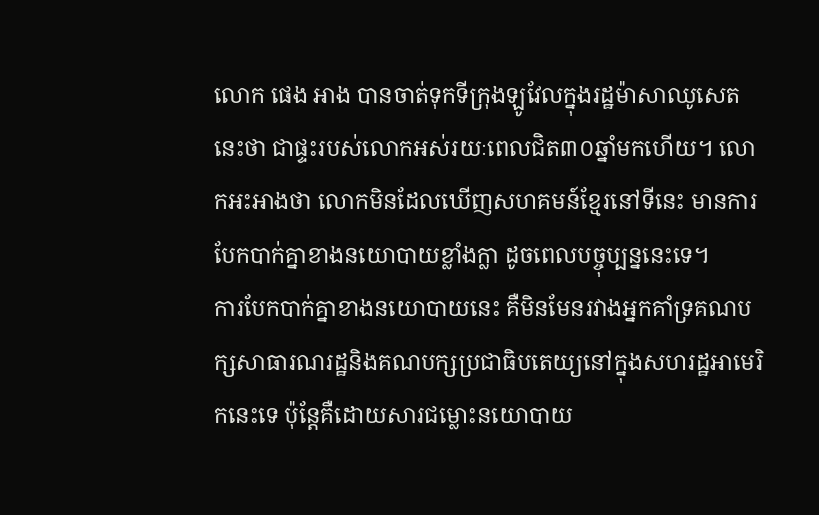លោក ផេង អាង បានចាត់ទុកទីក្រុងឡូវែលក្នុងរដ្ឋម៉ាសាឈូសេតនេះថា ជាផ្ទះរបស់លោកអស់រយៈពេលជិត៣០ឆ្នាំមកហើយ។ លោកអះអាងថា លោកមិនដែលឃើញសហគមន៍ខ្មែរនៅទីនេះ មានការបែកបាក់គ្នាខាងនយោបាយខ្លាំងក្លា ដូចពេលបច្ចុប្បន្ននេះទេ។
ការបែកបាក់គ្នាខាងនយោបាយនេះ គឺមិនមែនរវាងអ្នកគាំទ្រគណបក្សសាធារណរដ្ឋនិងគណបក្សប្រជាធិបតេយ្យនៅក្នុងសហរដ្ឋអាមេរិកនេះទេ ប៉ុន្តែគឺដោយសារជម្លោះនយោបាយ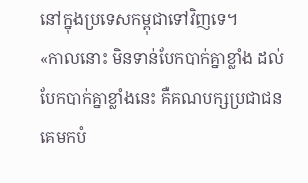នៅក្នុងប្រទេសកម្ពុជាទៅវិញទេ។
«កាលនោះ មិនទាន់បែកបាក់គ្នាខ្លាំង ដល់បែកបាក់គ្នាខ្លាំងនេះ គឺគណបក្សប្រជាជនគេមកបំ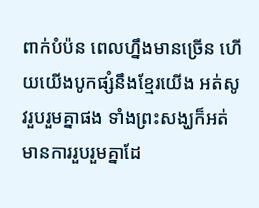ពាក់បំប៉ន ពេលហ្នឹងមានច្រើន ហើយយើងបូកផ្សំនឹងខ្មែរយើង អត់សូវរួបរួមគ្នាផង ទាំងព្រះសង្ឃក៏អត់មានការរួបរួមគ្នាដែ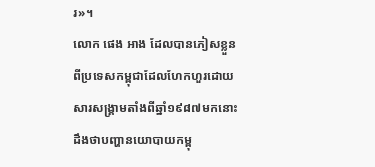រ»។
លោក ផេង អាង ដែលបានភៀសខ្លួនពីប្រទេសកម្ពុជាដែលហែកហួរដោយសារសង្គ្រាមតាំងពីឆ្នាំ១៩៨៧មកនោះ ដឹងថាបញ្ហានយោបាយកម្ពុ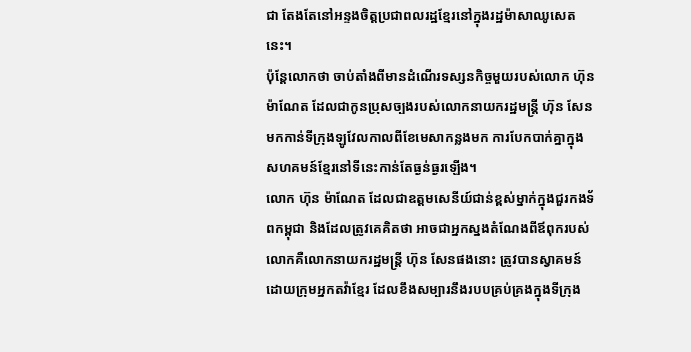ជា តែងតែនៅអន្ទងចិត្តប្រជាពលរដ្ឋខ្មែរនៅក្នុងរដ្ឋម៉ាសាឈូសេតនេះ។
ប៉ុន្តែលោកថា ចាប់តាំងពីមានដំណើរទស្សនកិច្ចមួយរបស់លោក ហ៊ុន ម៉ាណែត ដែលជាកូនប្រុសច្បងរបស់លោកនាយករដ្ឋមន្ត្រី ហ៊ុន សែន មកកាន់ទីក្រុងឡូវែលកាលពីខែមេសាកន្លងមក ការបែកបាក់គ្នាក្នុងសហគមន៍ខ្មែរនៅទីនេះកាន់តែធ្ងន់ធ្ងរឡើង។
លោក ហ៊ុន ម៉ាណែត ដែលជាឧត្ដមសេនីយ៍ជាន់ខ្ពស់ម្នាក់ក្នុងជួរកងទ័ពកម្ពុជា និងដែលត្រូវគេគិតថា អាចជាអ្នកស្នងតំណែងពីឪពុករបស់លោកគឺលោកនាយករដ្ឋមន្ត្រី ហ៊ុន សែនផងនោះ ត្រូវបានស្វាគមន៍ដោយក្រុមអ្នកតវ៉ាខ្មែរ ដែលខឹងសម្បារនឹងរបបគ្រប់គ្រងក្នុងទីក្រុង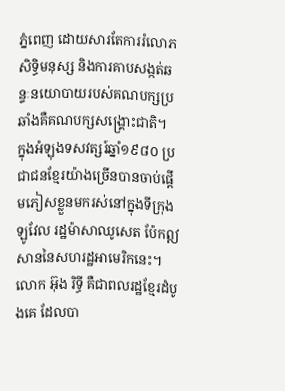ភ្នំពេញ ដោយសារតែការរំលោភសិទ្ធិមនុស្ស និងការគាបសង្កត់ឆន្ទៈនយោបាយរបស់គណបក្សប្រឆាំងគឺគណបក្សសង្គ្រោះជាតិ។
ក្នុងអំឡុងទសវត្សរ៍ឆ្នាំ១៩៨០ ប្រជាជនខ្មែរយ៉ាងច្រើនបានចាប់ផ្ដើមភៀសខ្លួនមករស់នៅក្នុងទីក្រុងឡូវែល រដ្ឋម៉ាសាឈូសេត ប៉ែកឦសាននៃសហរដ្ឋអាមេរិកនេះ។
លោក អ៊ុង រិទ្ធី គឺជាពលរដ្ឋខ្មែរដំបូងគេ ដែលបា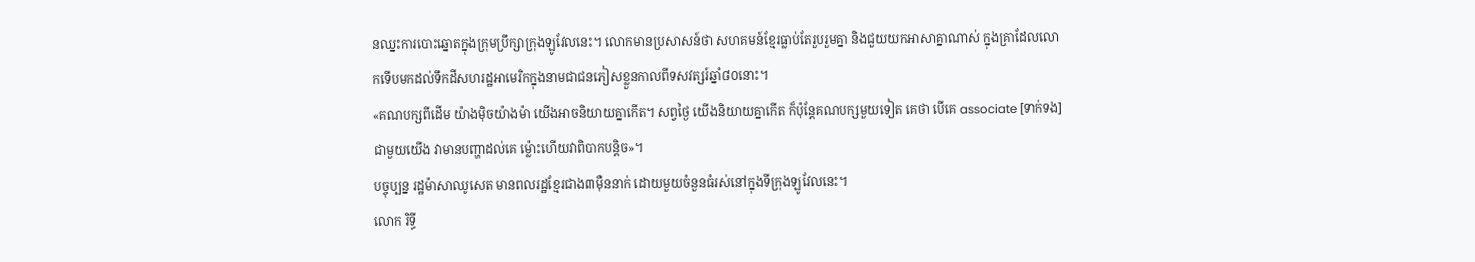នឈ្នះការបោះឆ្នោតក្នុងក្រុមប្រឹក្សាក្រុងឡូវែលនេះ។ លោកមានប្រសាសន៍ថា សហគមន៍ខ្មែរធ្លាប់តែរួបរួមគ្នា និងជួយយកអាសាគ្នាណាស់ ក្នុងគ្រាដែលលោកទើបមកដល់ទឹកដីសហរដ្ឋអាមេរិកក្នុងនាមជាជនភៀសខ្លួនកាលពីទសវត្សរ៍ឆ្នាំ៨០នោះ។
«គណបក្សពីដើម យ៉ាងម៉ិចយ៉ាងម៉ា យើងអាចនិយាយគ្នាកើត។ សព្វថ្ងៃ យើងនិយាយគ្នាកើត ក៏ប៉ុន្តែគណបក្សមួយទៀត គេថា បើគេ associate [ទាក់ទង]ជាមួយយើង វាមានបញ្ហាដល់គេ ម៉្លោះហើយវាពិបាកបន្តិច»។
បច្ចុប្បន្ន រដ្ឋម៉ាសាឈូសេត មានពលរដ្ឋខ្មែរជាង៣ម៉ឺននាក់ ដោយមួយចំនួនធំរស់នៅក្នុងទីក្រុងឡូវែលនេះ។
លោក រិទ្ធី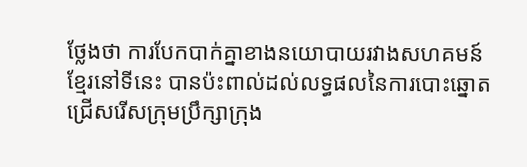ថ្លែងថា ការបែកបាក់គ្នាខាងនយោបាយរវាងសហគមន៍ខ្មែរនៅទីនេះ បានប៉ះពាល់ដល់លទ្ធផលនៃការបោះឆ្នោតជ្រើសរើសក្រុមប្រឹក្សាក្រុង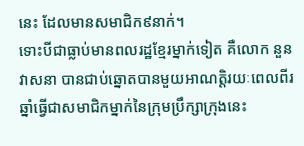នេះ ដែលមានសមាជិក៩នាក់។
ទោះបីជាធ្លាប់មានពលរដ្ឋខ្មែរម្នាក់ទៀត គឺលោក នួន វាសនា បានជាប់ឆ្នោតបានមួយអាណត្តិរយៈពេលពីរឆ្នាំធ្វើជាសមាជិកម្នាក់នៃក្រុមប្រឹក្សាក្រុងនេះ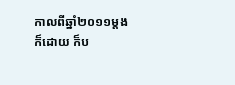កាលពីឆ្នាំ២០១១ម្ដងក៏ដោយ ក៏ប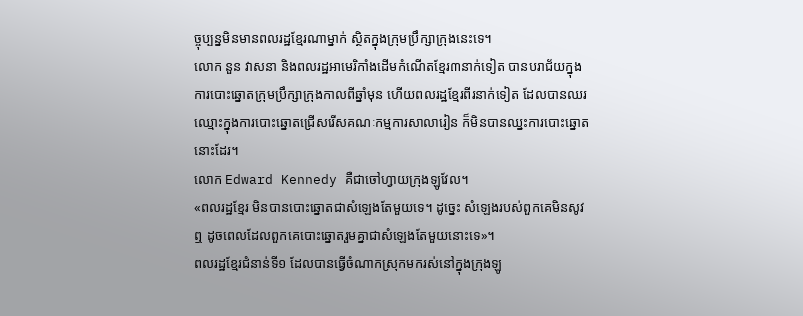ច្ចុប្បន្នមិនមានពលរដ្ឋខ្មែរណាម្នាក់ ស្ថិតក្នុងក្រុមប្រឹក្សាក្រុងនេះទេ។
លោក នួន វាសនា និងពលរដ្ឋអាមេរិកាំងដើមកំណើតខ្មែរ៣នាក់ទៀត បានបរាជ័យក្នុងការបោះឆ្នោតក្រុមប្រឹក្សាក្រុងកាលពីឆ្នាំមុន ហើយពលរដ្ឋខ្មែរពីរនាក់ទៀត ដែលបានឈរឈ្មោះក្នុងការបោះឆ្នោតជ្រើសរើសគណៈកម្មការសាលារៀន ក៏មិនបានឈ្នះការបោះឆ្នោតនោះដែរ។
លោក Edward Kennedy គឺជាចៅហ្វាយក្រុងឡូវែល។
«ពលរដ្ឋខ្មែរ មិនបានបោះឆ្នោតជាសំឡេងតែមួយទេ។ ដូច្នេះ សំឡេងរបស់ពួកគេមិនសូវឮ ដូចពេលដែលពួកគេបោះឆ្នោតរួមគ្នាជាសំឡេងតែមួយនោះទេ»។
ពលរដ្ឋខ្មែរជំនាន់ទី១ ដែលបានធ្វើចំណាកស្រុកមករស់នៅក្នុងក្រុងឡូ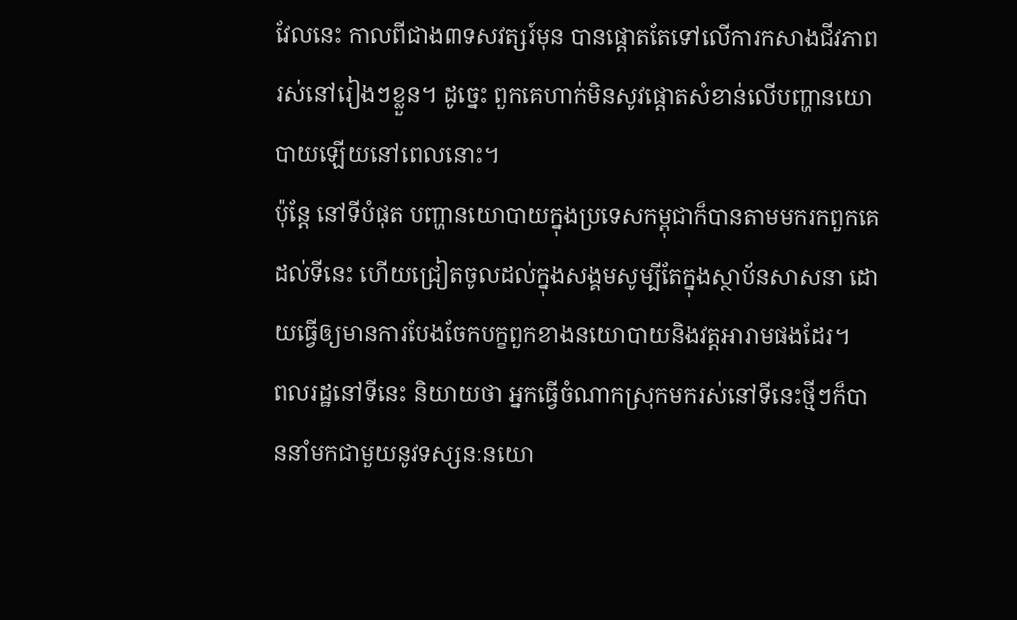វែលនេះ កាលពីជាង៣ទសវត្សរ៍មុន បានផ្ដោតតែទៅលើការកសាងជីវភាពរស់នៅរៀងៗខ្លួន។ ដូច្នេះ ពួកគេហាក់មិនសូវផ្ដោតសំខាន់លើបញ្ហានយោបាយឡើយនៅពេលនោះ។
ប៉ុន្តែ នៅទីបំផុត បញ្ហានយោបាយក្នុងប្រទេសកម្ពុជាក៏បានតាមមករកពួកគេដល់ទីនេះ ហើយជ្រៀតចូលដល់ក្នុងសង្គមសូម្បីតែក្នុងស្ថាប័នសាសនា ដោយធ្វើឲ្យមានការបែងចែកបក្ខពួកខាងនយោបាយនិងវត្តអារាមផងដែរ។
ពលរដ្ឋនៅទីនេះ និយាយថា អ្នកធ្វើចំណាកស្រុកមករស់នៅទីនេះថ្មីៗក៏បាននាំមកជាមួយនូវទស្សនៈនយោ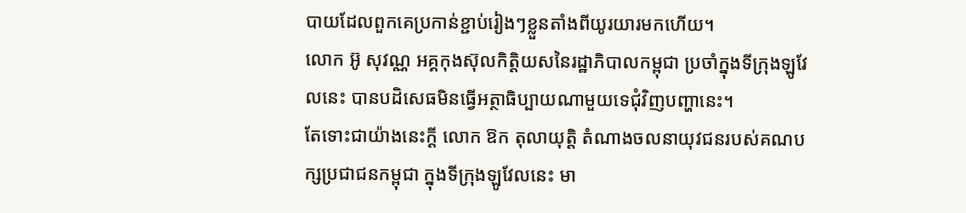បាយដែលពួកគេប្រកាន់ខ្ជាប់រៀងៗខ្លួនតាំងពីយូរយារមកហើយ។
លោក អ៊ូ សុវណ្ណ អគ្គកុងស៊ុលកិត្តិយសនៃរដ្ឋាភិបាលកម្ពុជា ប្រចាំក្នុងទីក្រុងឡូវែលនេះ បានបដិសេធមិនធ្វើអត្ថាធិប្បាយណាមួយទេជុំវិញបញ្ហានេះ។
តែទោះជាយ៉ាងនេះក្តី លោក ឱក តុលាយុត្តិ តំណាងចលនាយុវជនរបស់គណបក្សប្រជាជនកម្ពុជា ក្នុងទីក្រុងឡូវែលនេះ មា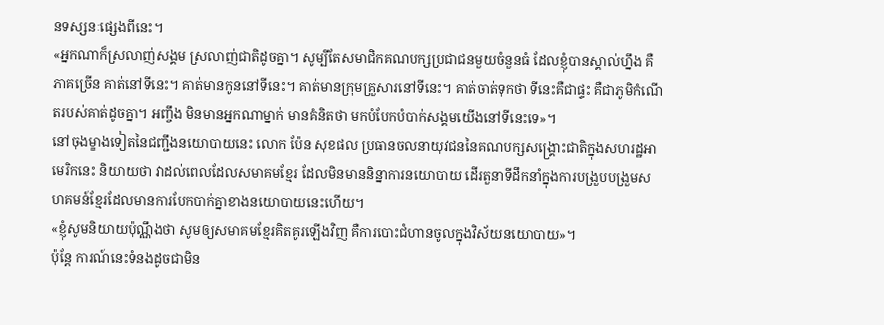នទស្សនៈផ្សេងពីនេះ។
«អ្នកណាក៏ស្រលាញ់សង្គម ស្រលាញ់ជាតិដូចគ្នា។ សូម្បីតែសមាជិកគណបក្សប្រជាជនមួយចំនួនធំ ដែលខ្ញុំបានស្គាល់ហ្នឹង គឺភាគច្រើន គាត់នៅទីនេះ។ គាត់មានកូននៅទីនេះ។ គាត់មានក្រុមគ្រួសារនៅទីនេះ។ គាត់ចាត់ទុកថា ទីនេះគឺជាផ្ទះ គឺជាភូមិកំណើតរបស់គាត់ដូចគ្នា។ អញ្ចឹង មិនមានអ្នកណាម្នាក់ មានគំនិតថា មកបំបែកបំបាក់សង្គមយើងនៅទីនេះទេ»។
នៅចុងម្ខាងទៀតនៃជញ្ជឹងនយោបាយនេះ លោក ប៉ែន សុខផល ប្រធានចលនាយុវជននៃគណបក្សសង្គ្រោះជាតិក្នុងសហរដ្ឋអាមេរិកនេះ និយាយថា វាដល់ពេលដែលសមាគមខ្មែរ ដែលមិនមាននិន្នាការនយោបាយ ដើរតួនាទីដឹកនាំក្នុងការបង្រួបបង្រួមសហគមន៍ខ្មែរដែលមានការបែកបាក់គ្នាខាងនយោបាយនេះហើយ។
«ខ្ញុំសូមនិយាយប៉ុណ្ណឹងថា សូមឲ្យសមាគមខ្មែរគិតគូរឡើងវិញ គឺការបោះជំហានចូលក្នុងវិស័យនយោបាយ»។
ប៉ុន្តែ ការណ៍នេះទំនងដូចជាមិន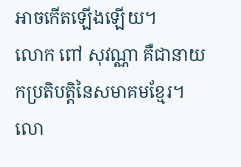អាចកើតឡើងឡើយ។
លោក ពៅ សុវណ្ណា គឺជានាយកប្រតិបត្តិនៃសមាគមខ្មែរ។ លោ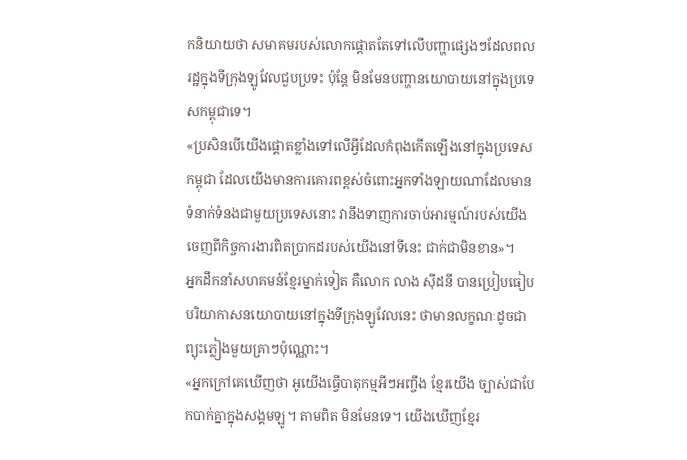កនិយាយថា សមាគមរបស់លោកផ្ដោតតែទៅលើបញ្ហាផ្សេងៗដែលពលរដ្ឋក្នុងទីក្រុងឡូវែលជួបប្រទះ ប៉ុន្តែ មិនមែនបញ្ហានយោបាយនៅក្នុងប្រទេសកម្ពុជាទេ។
«ប្រសិនបើយើងផ្ដោតខ្លាំងទៅលើអ្វីដែលកំពុងកើតឡើងនៅក្នុងប្រទេសកម្ពុជា ដែលយើងមានការគោរពខ្ពស់ចំពោះអ្នកទាំងឡាយណាដែលមានទំនាក់ទំនងជាមួយប្រទេសនោះ វានឹងទាញការចាប់អារម្មណ៍របស់យើងចេញពីកិច្ចការងារពិតប្រាកដរបស់យើងនៅទីនេះ ជាក់ជាមិនខាន»។
អ្នកដឹកនាំសហគមន៍ខ្មែរម្នាក់ទៀត គឺលោក លាង ស៊ីដនី បានប្រៀបធៀបបរិយាកាសនយោបាយនៅក្នុងទីក្រុងឡូវែលនេះ ថាមានលក្ខណៈដូចជាព្យុះភ្លៀងមួយគ្រាៗប៉ុណ្ណោះ។
«អ្នកក្រៅគេឃើញថា អូយើងធ្វើបាតុកម្មអីៗអញ្ចឹង ខ្មែរយើង ច្បាស់ជាបែកបាក់គ្នាក្នុងសង្គមឡូ។ តាមពិត មិនមែនទេ។ យើងឃើញខ្មែរ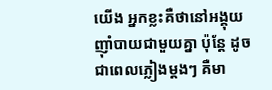យើង អ្នកខ្លះគឺថានៅអង្គុយញ៉ាំបាយជាមួយគ្នា ប៉ុន្តែ ដូចជាពេលភ្លៀងម្តងៗ គឺមា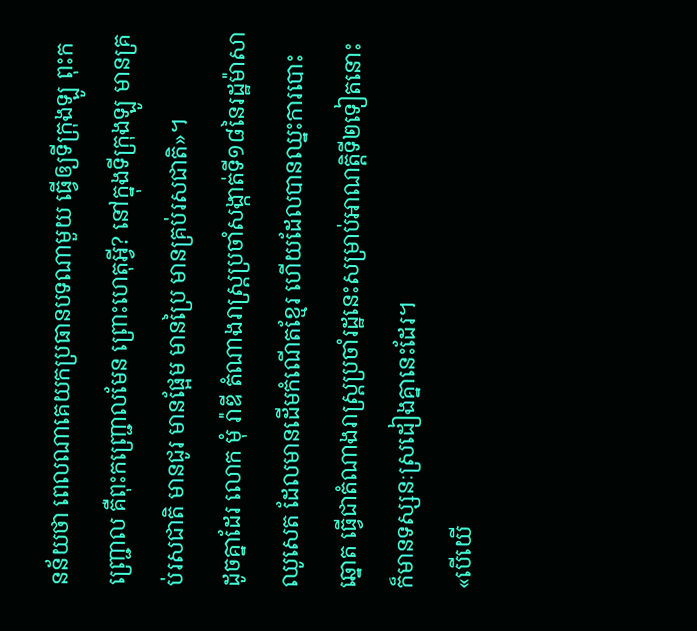នន័យថា ពេលណាគេយកប្រធានបទណាមួយ ធ្វើឲ្យទីក្រុងឡូ ពុះកញ្ជ្រោល គឺពុះកញ្ជ្រោលមែន ព្រោះហេតុអ្វី? នៅក្នុងទីក្រុងឡូ មានគ្រប់រសជាតិ មានជូរ មានផ្អែម មានប្រៃ មានគ្រប់រសជាតិ»។
ដូចគ្នាដែរ លោក មុំ រ៉ាឌី តំណាងរាស្ត្រប្រចាំសង្កាត់ទី១៨នៃរដ្ឋម៉ាសាឈូសេត ដែលមានដើមកំណើតខ្មែរ ហើយដែលបានឈ្នះការបោះឆ្នោត ធ្វើជាតំណាងរាស្ត្រប្រចាំរដ្ឋនេះសម្រាប់អាណត្តិទី២ទៀតនោះ ក៏មានទស្សនៈស្រដៀងគ្នានេះដែរ។
«បើយើ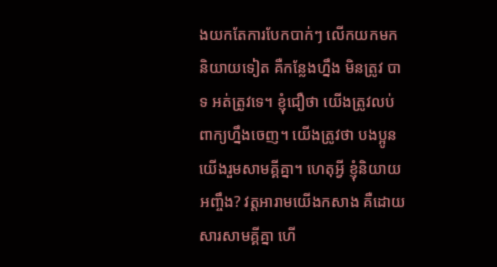ងយកតែការបែកបាក់ៗ លើកយកមកនិយាយទៀត គឺកន្លែងហ្នឹង មិនត្រូវ បាទ អត់ត្រូវទេ។ ខ្ញុំជឿថា យើងត្រូវលប់ពាក្យហ្នឹងចេញ។ យើងត្រូវថា បងប្អូនយើងរួមសាមគ្គីគ្នា។ ហេតុអ្វី ខ្ញុំនិយាយអញ្ចឹង? វត្តអារាមយើងកសាង គឺដោយសារសាមគ្គីគ្នា ហើ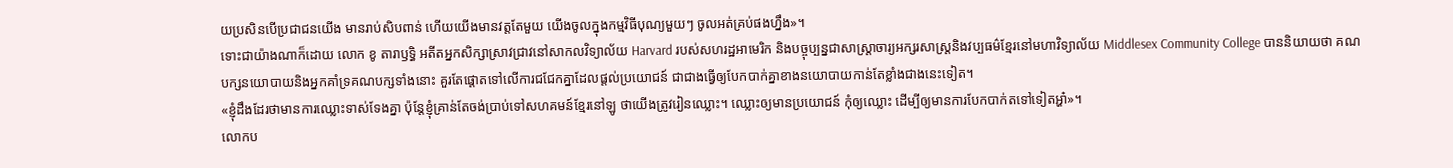យប្រសិនបើប្រជាជនយើង មានរាប់សិបពាន់ ហើយយើងមានវត្តតែមួយ យើងចូលក្នុងកម្មវិធីបុណ្យមួយៗ ចូលអត់គ្រប់ផងហ្នឹង»។
ទោះជាយ៉ាងណាក៏ដោយ លោក ខូ តារាឫទ្ធិ អតីតអ្នកសិក្សាស្រាវជ្រាវនៅសាកលវិទ្យាល័យ Harvard របស់សហរដ្ឋអាមេរិក និងបច្ចុប្បន្នជាសាស្ត្រាចារ្យអក្សរសាស្ត្រនិងវប្បធម៌ខ្មែរនៅមហាវិទ្យាល័យ Middlesex Community College បាននិយាយថា គណបក្សនយោបាយនិងអ្នកគាំទ្រគណបក្សទាំងនោះ គួរតែផ្ដោតទៅលើការជជែកគ្នាដែលផ្ដល់ប្រយោជន៍ ជាជាងធ្វើឲ្យបែកបាក់គ្នាខាងនយោបាយកាន់តែខ្លាំងជាងនេះទៀត។
«ខ្ញុំដឹងដែរថាមានការឈ្លោះទាស់ទែងគ្នា ប៉ុន្តែខ្ញុំគ្រាន់តែចង់ប្រាប់ទៅសហគមន៍ខ្មែរនៅឡូ ថាយើងត្រូវរៀនឈ្លោះ។ ឈ្លោះឲ្យមានប្រយោជន៍ កុំឲ្យឈ្លោះ ដើម្បីឲ្យមានការបែកបាក់តទៅទៀតអ្ហា៎»។
លោកប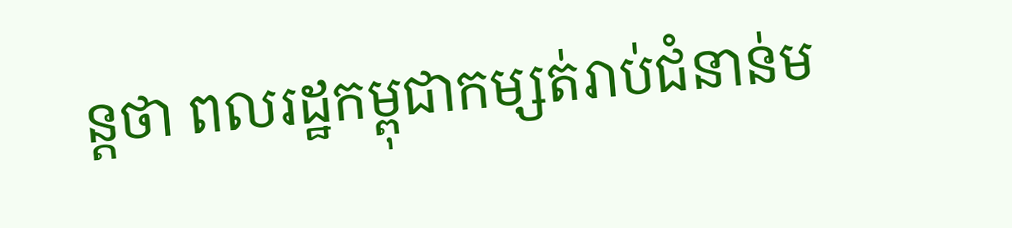ន្តថា ពលរដ្ឋកម្ពុជាកម្សត់រាប់ជំនាន់ម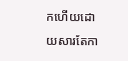កហើយដោយសារតែកា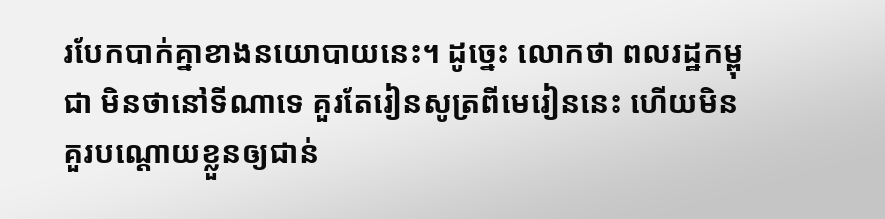របែកបាក់គ្នាខាងនយោបាយនេះ។ ដូច្នេះ លោកថា ពលរដ្ឋកម្ពុជា មិនថានៅទីណាទេ គួរតែរៀនសូត្រពីមេរៀននេះ ហើយមិនគួរបណ្ដោយខ្លួនឲ្យជាន់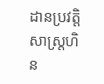ដានប្រវត្តិសាស្ត្រហិន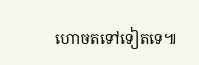ហោចតទៅទៀតទេ៕